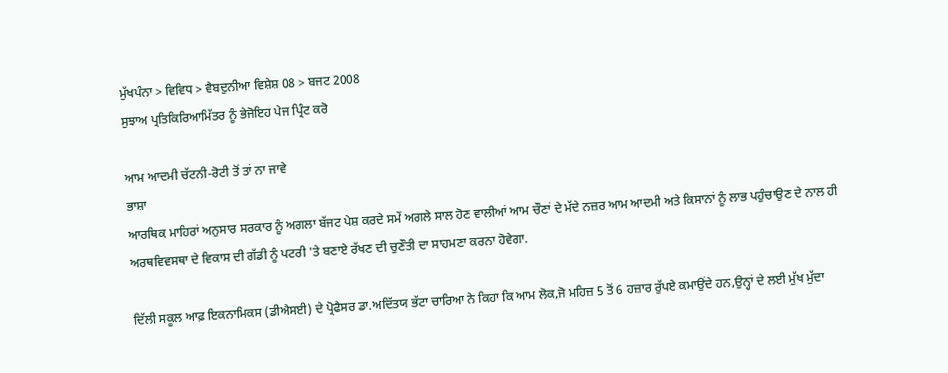ਮੁੱਖਪੰਨਾ > ਵਿਵਿਧ > ਵੈਬਦੁਨੀਆ ਵਿਸ਼ੇਸ਼ 08 > ਬਜਟ 2008
ਸੁਝਾਅ ਪ੍ਰਤਿਕਿਰਿਆਮਿੱਤਰ ਨੂੰ ਭੇਜੋਇਹ ਪੇਜ ਪ੍ਰਿੰਟ ਕਰੋ

ਆਮ ਆਦਮੀ ਚੱਟਨੀ-ਰੋਟੀ ਤੋਂ ਤਾਂ ਨਾ ਜਾਵੇ
ਭਾਸ਼ਾ
ਆਰਥਿਕ ਮਾਹਿਰਾਂ ਅਨੁਸਾਰ ਸਰਕਾਰ ਨੂੰ ਅਗਲਾ ਬੱਜਟ ਪੇਸ਼ ਕਰਦੇ ਸਮੇਂ ਅਗਲੇ ਸਾਲ ਹੋਣ ਵਾਲੀਆਂ ਆਮ ਚੌਣਾਂ ਦੇ ਮੱਦੇ ਨਜ਼ਰ ਆਮ ਆਦਮੀ ਅਤੇ ਕਿਸਾਨਾਂ ਨੂੰ ਲਾਭ ਪਹੁੰਚਾਉਣ ਦੇ ਨਾਲ ਹੀ ਅਰਥਵਿਵਸਥਾ ਦੇ ਵਿਕਾਸ ਦੀ ਗੱਡੀ ਨੂੰ ਪਟਰੀ 'ਤੇ ਬਣਾਏ ਰੱਖਣ ਦੀ ਚੁਣੌਤੀ ਦਾ ਸਾਹਮਣਾ ਕਰਨਾ ਹੋਵੇਗਾ.

ਦਿੱਲੀ ਸਕੂਲ ਆਫ਼ ਇਕਨਾਮਿਕਸ (ਡੀਐਸਈ) ਦੇ ਪ੍ਰੋਫੈਸਰ ਡਾ.ਅਦਿੱਤਯ ਭੱਟਾ ਚਾਰਿਆ ਨੇ ਕਿਹਾ ਕਿ ਆਮ ਲੋਕ,ਜੋ ਮਹਿਜ਼ 5 ਤੋਂ 6 ਹਜ਼ਾਰ ਰੁੱਪਏ ਕਮਾਉਂਦੇ ਹਨ,ਉਨ੍ਹਾਂ ਦੇ ਲਈ ਮੁੱਖ ਮੁੱਦਾ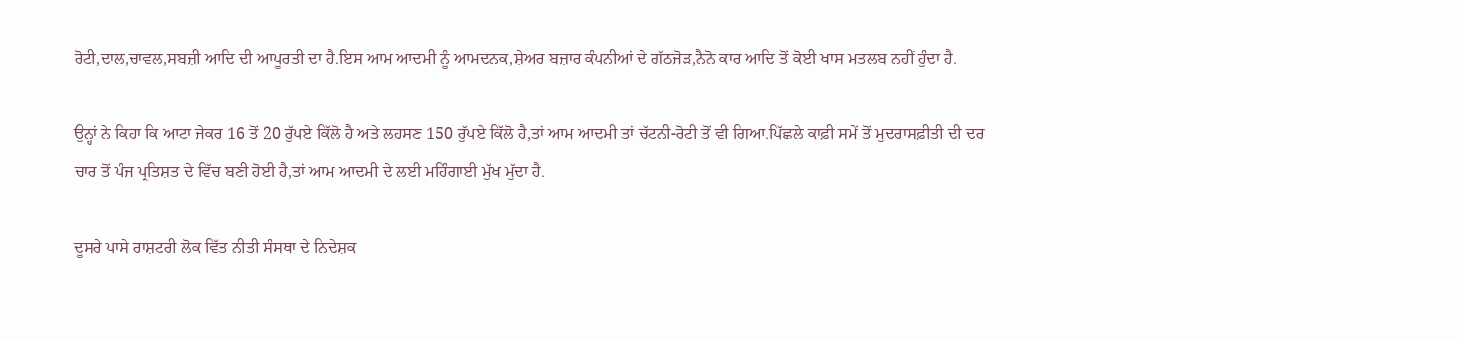ਰੋਟੀ,ਦਾਲ,ਚਾਵਲ,ਸਬਜ਼ੀ ਆਦਿ ਦੀ ਆਪੂਰਤੀ ਦਾ ਹੈ.ਇਸ ਆਮ ਆਦਮੀ ਨੂੰ ਆਮਦਨਕ,ਸ਼ੇਅਰ ਬਜ਼ਾਰ ਕੰਪਨੀਆਂ ਦੇ ਗੱਠਜੋੜ,ਨੈਨੋ ਕਾਰ ਆਦਿ ਤੋਂ ਕੋਈ ਖਾਸ ਮਤਲਬ ਨਹੀਂ ਹੁੰਦਾ ਹੈ.

ਉਨ੍ਹਾਂ ਨੇ ਕਿਹਾ ਕਿ ਆਟਾ ਜੇਕਰ 16 ਤੋਂ 20 ਰੁੱਪਏ ਕਿੱਲੋ ਹੈ ਅਤੇ ਲਹਸਣ 150 ਰੁੱਪਏ ਕਿੱਲੋ ਹੈ,ਤਾਂ ਆਮ ਆਦਮੀ ਤਾਂ ਚੱਟਨੀ-ਰੋਟੀ ਤੋਂ ਵੀ ਗਿਆ.ਪਿੱਛਲੇ ਕਾਫ਼ੀ ਸਮੇਂ ਤੋਂ ਮੁਦਰਾਸਫ਼ੀਤੀ ਦੀ ਦਰ ਚਾਰ ਤੋਂ ਪੰਜ ਪ੍ਰਤਿਸ਼ਤ ਦੇ ਵਿੱਚ ਬਣੀ ਹੋਈ ਹੈ,ਤਾਂ ਆਮ ਆਦਮੀ ਦੇ ਲਈ ਮਹਿੰਗਾਈ ਮੁੱਖ ਮੁੱਦਾ ਹੈ.

ਦੂਸਰੇ ਪਾਸੇ ਰਾਸ਼ਟਰੀ ਲੋਕ ਵਿੱਤ ਨੀਤੀ ਸੰਸਥਾ ਦੇ ਨਿਦੇਸ਼ਕ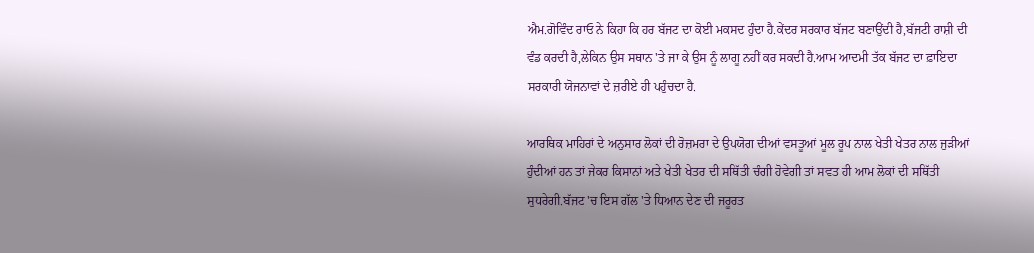ਐਮ.ਗੋਵਿੰਦ ਰਾਓ ਨੇ ਕਿਹਾ ਕਿ ਹਰ ਬੱਜਟ ਦਾ ਕੋਈ ਮਕਸਦ ਹੁੰਦਾ ਹੈ.ਕੇਂਦਰ ਸਰਕਾਰ ਬੱਜਟ ਬਣਾਉਂਦੀ ਹੈ,ਬੱਜਟੀ ਰਾਸ਼ੀ ਦੀ ਵੰਡ ਕਰਦੀ ਹੈ,ਲੇਕਿਨ ਉਸ ਸਥਾਨ 'ਤੇ ਜਾ ਕੇ ਉਸ ਨੂੰ ਲਾਗੂ ਨਹੀਂ ਕਰ ਸਕਦੀ ਹੈ.ਆਮ ਆਦਮੀ ਤੱਕ ਬੱਜਟ ਦਾ ਫ਼ਾਇਦਾ ਸਰਕਾਰੀ ਯੋਜਨਾਵਾਂ ਦੇ ਜ਼ਰੀਏ ਹੀ ਪਹੁੰਚਦਾ ਹੈ.

ਆਰਥਿਕ ਮਾਹਿਰਾਂ ਦੇ ਅਨੁਸਾਰ ਲੋਕਾਂ ਦੀ ਰੋਜ਼ਮਰਾ ਦੇ ਉਪਯੋਗ ਦੀਆਂ ਵਸਤੂਆਂ ਮੂਲ ਰੂਪ ਨਾਲ ਖੇਤੀ ਖੇਤਰ ਨਾਲ ਜੁੜੀਆਂ ਹੁੰਦੀਆਂ ਹਨ ਤਾਂ ਜੇਕਰ ਕਿਸਾਨਾਂ ਅਤੇ ਖੇਤੀ ਖੇਤਰ ਦੀ ਸਥਿੱਤੀ ਚੰਗੀ ਹੋਵੇਗੀ ਤਾਂ ਸਵਤ ਹੀ ਆਮ ਲੋਕਾਂ ਦੀ ਸਥਿੱਤੀ ਸੁਧਰੇਗੀ.ਬੱਜਟ 'ਚ ਇਸ ਗੱਲ 'ਤੇ ਧਿਆਨ ਦੇਣ ਦੀ ਜਰੂਰਤ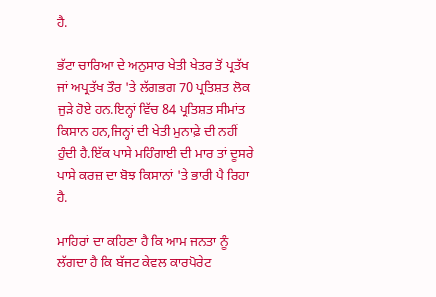ਹੈ.

ਭੱਟਾ ਚਾਰਿਆ ਦੇ ਅਨੁਸਾਰ ਖੇਤੀ ਖੇਤਰ ਤੋਂ ਪ੍ਰਤੱਖ ਜਾਂ ਅਪ੍ਰਤੱਖ ਤੌਰ 'ਤੇ ਲੱਗਭਗ 70 ਪ੍ਰਤਿਸ਼ਤ ਲੋਕ ਜੁੜੇ ਹੋਏ ਹਨ.ਇਨ੍ਹਾਂ ਵਿੱਚ 84 ਪ੍ਰਤਿਸ਼ਤ ਸੀਮਾਂਤ ਕਿਸਾਨ ਹਨ,ਜਿਨ੍ਹਾਂ ਦੀ ਖੇਤੀ ਮੁਨਾਫ਼ੇ ਦੀ ਨਹੀਂ ਹੁੰਦੀ ਹੈ.ਇੱਕ ਪਾਸੇ ਮਹਿੰਗਾਈ ਦੀ ਮਾਰ ਤਾਂ ਦੂਸਰੇ ਪਾਸੇ ਕਰਜ਼ ਦਾ ਬੋਝ ਕਿਸਾਨਾਂ 'ਤੇ ਭਾਰੀ ਪੈ ਰਿਹਾ ਹੈ.

ਮਾਹਿਰਾਂ ਦਾ ਕਹਿਣਾ ਹੈ ਕਿ ਆਮ ਜਨਤਾ ਨੂੰ ਲੱਗਦਾ ਹੈ ਕਿ ਬੱਜਟ ਕੇਵਲ ਕਾਰਪੋਰੇਟ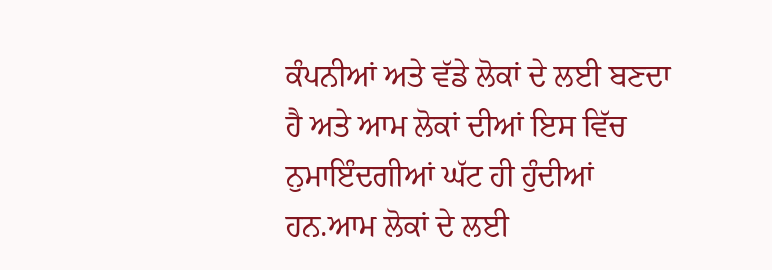ਕੰਪਨੀਆਂ ਅਤੇ ਵੱਡੇ ਲੋਕਾਂ ਦੇ ਲਈ ਬਣਦਾ ਹੈ ਅਤੇ ਆਮ ਲੋਕਾਂ ਦੀਆਂ ਇਸ ਵਿੱਚ ਨੁਮਾਇੰਦਗੀਆਂ ਘੱਟ ਹੀ ਹੁੰਦੀਆਂ ਹਨ.ਆਮ ਲੋਕਾਂ ਦੇ ਲਈ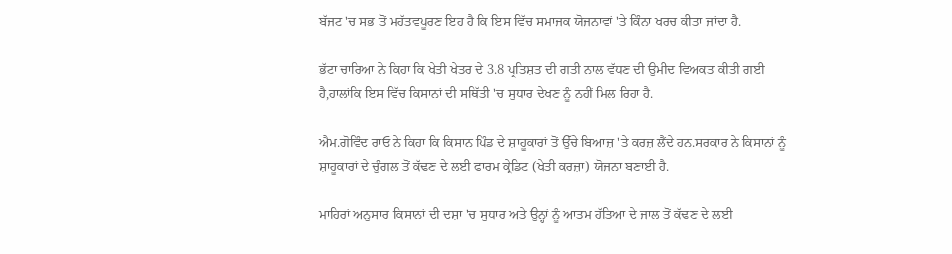ਬੱਜਟ 'ਚ ਸਭ ਤੋਂ ਮਹੱਤਵਪੂਰਣ ਇਹ ਹੈ ਕਿ ਇਸ ਵਿੱਚ ਸਮਾਜਕ ਯੋਜਨਾਵਾਂ 'ਤੇ ਕਿੰਨਾ ਖਰਚ ਕੀਤਾ ਜਾਂਦਾ ਹੈ.

ਭੱਟਾ ਚਾਰਿਆ ਨੇ ਕਿਹਾ ਕਿ ਖੇਤੀ ਖੇਤਰ ਦੇ 3.8 ਪ੍ਰਤਿਸ਼ਤ ਦੀ ਗਤੀ ਨਾਲ ਵੱਧਣ ਦੀ ਉਮੀਦ ਵਿਅਕਤ ਕੀਤੀ ਗਈ ਹੈ,ਹਾਲਾਂਕਿ ਇਸ ਵਿੱਚ ਕਿਸਾਨਾਂ ਦੀ ਸਥਿੱਤੀ 'ਚ ਸੁਧਾਰ ਦੇਖਣ ਨੂੰ ਨਹੀਂ ਮਿਲ ਰਿਹਾ ਹੈ.

ਐਮ.ਗੋਵਿੰਦ ਰਾਓ ਨੇ ਕਿਹਾ ਕਿ ਕਿਸਾਨ ਪਿੰਡ ਦੇ ਸ਼ਾਹੂਕਾਰਾਂ ਤੋਂ ਉੱਚੇ ਬਿਆਜ਼ 'ਤੇ ਕਰਜ਼ ਲੈਂਦੇ ਹਨ.ਸਰਕਾਰ ਨੇ ਕਿਸਾਨਾਂ ਨੂੰ ਸ਼ਾਹੂਕਾਰਾਂ ਦੇ ਚੁੰਗਲ ਤੋਂ ਕੱਢਣ ਦੇ ਲਈ ਫਾਰਮ ਕ੍ਰੇਡਿਟ (ਖੇਤੀ ਕਰਜ਼ਾ) ਯੋਜਨਾ ਬਣਾਈ ਹੈ.

ਮਾਹਿਰਾਂ ਅਨੁਸਾਰ ਕਿਸਾਨਾਂ ਦੀ ਦਸ਼ਾ 'ਚ ਸੁਧਾਰ ਅਤੇ ਉਨ੍ਹਾਂ ਨੂੰ ਆਤਮ ਹੱਤਿਆ ਦੇ ਜਾਲ ਤੋਂ ਕੱਢਣ ਦੇ ਲਈ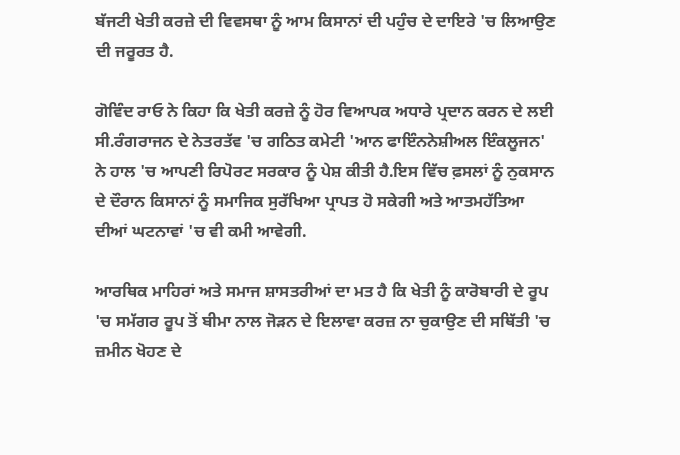ਬੱਜਟੀ ਖੇਤੀ ਕਰਜ਼ੇ ਦੀ ਵਿਵਸਥਾ ਨੂੰ ਆਮ ਕਿਸਾਨਾਂ ਦੀ ਪਹੁੰਚ ਦੇ ਦਾਇਰੇ 'ਚ ਲਿਆਉਣ ਦੀ ਜਰੂਰਤ ਹੈ.

ਗੋਵਿੰਦ ਰਾਓ ਨੇ ਕਿਹਾ ਕਿ ਖੇਤੀ ਕਰਜ਼ੇ ਨੂੰ ਹੋਰ ਵਿਆਪਕ ਅਧਾਰੇ ਪ੍ਰਦਾਨ ਕਰਨ ਦੇ ਲਈ ਸੀ.ਰੰਗਰਾਜਨ ਦੇ ਨੇਤਰਤੱਵ 'ਚ ਗਠਿਤ ਕਮੇਟੀ 'ਆਨ ਫਾਇੰਨਨੇਸ਼ੀਅਲ ਇੰਕਲੂਜਨ' ਨੇ ਹਾਲ 'ਚ ਆਪਣੀ ਰਿਪੋਰਟ ਸਰਕਾਰ ਨੂੰ ਪੇਸ਼ ਕੀਤੀ ਹੈ.ਇਸ ਵਿੱਚ ਫ਼ਸਲਾਂ ਨੂੰ ਨੁਕਸਾਨ ਦੇ ਦੌਰਾਨ ਕਿਸਾਨਾਂ ਨੂੰ ਸਮਾਜਿਕ ਸੁਰੱਖਿਆ ਪ੍ਰਾਪਤ ਹੋ ਸਕੇਗੀ ਅਤੇ ਆਤਮਹੱਤਿਆ ਦੀਆਂ ਘਟਨਾਵਾਂ 'ਚ ਵੀ ਕਮੀ ਆਵੇਗੀ.

ਆਰਥਿਕ ਮਾਹਿਰਾਂ ਅਤੇ ਸਮਾਜ ਸ਼ਾਸਤਰੀਆਂ ਦਾ ਮਤ ਹੈ ਕਿ ਖੇਤੀ ਨੂੰ ਕਾਰੋਬਾਰੀ ਦੇ ਰੂਪ 'ਚ ਸਮੱਗਰ ਰੂਪ ਤੋਂ ਬੀਮਾ ਨਾਲ ਜੋੜਨ ਦੇ ਇਲਾਵਾ ਕਰਜ਼ ਨਾ ਚੁਕਾਉਣ ਦੀ ਸਥਿੱਤੀ 'ਚ ਜ਼ਮੀਨ ਖੋਹਣ ਦੇ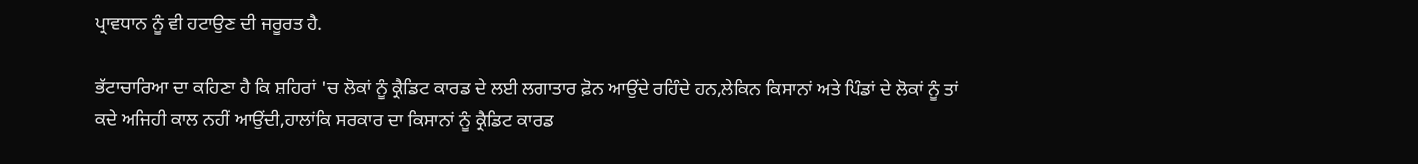ਪ੍ਰਾਵਧਾਨ ਨੂੰ ਵੀ ਹਟਾਉਣ ਦੀ ਜਰੂਰਤ ਹੈ.

ਭੱਟਾਚਾਰਿਆ ਦਾ ਕਹਿਣਾ ਹੈ ਕਿ ਸ਼ਹਿਰਾਂ 'ਚ ਲੋਕਾਂ ਨੂੰ ਕ੍ਰੈਡਿਟ ਕਾਰਡ ਦੇ ਲਈ ਲਗਾਤਾਰ ਫ਼ੋਨ ਆਉਂਦੇ ਰਹਿੰਦੇ ਹਨ,ਲੇਕਿਨ ਕਿਸਾਨਾਂ ਅਤੇ ਪਿੰਡਾਂ ਦੇ ਲੋਕਾਂ ਨੂੰ ਤਾਂ ਕਦੇ ਅਜਿਹੀ ਕਾਲ ਨਹੀਂ ਆਉਂਦੀ,ਹਾਲਾਂਕਿ ਸਰਕਾਰ ਦਾ ਕਿਸਾਨਾਂ ਨੂੰ ਕ੍ਰੈਡਿਟ ਕਾਰਡ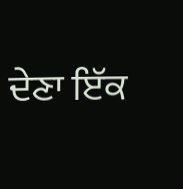ਦੇਣਾ ਇੱਕ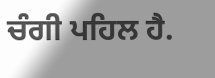ਚੰਗੀ ਪਹਿਲ ਹੈ.